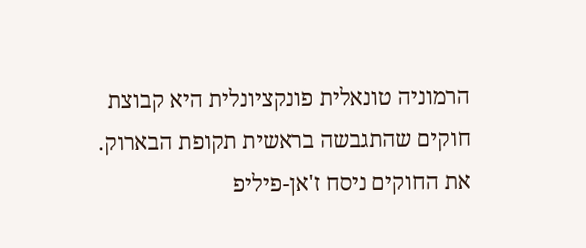הרמוניה טונאלית פונקציונלית היא קבוצת חוקים שהתגבשה בראשית תקופת הבארוק. את החוקים ניסח ז'אן-פיליפ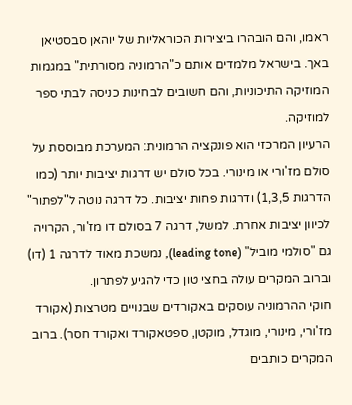ראמו, והם הובהרו ביצירות הכוראליות של יוהאן סבסטיאן באך. בישראל מלמדים אותם כ"הרמוניה מסורתית" במגמות המוזיקה התיכוניות, והם חשובים לבחינות כניסה לבתי ספר למוזיקה.
הרעיון המרכזי הוא פונקציה הרמונית: המערכת מבוססת על סולם מז'ורי או מינורי. בכל סולם יש דרגות יציבות יותר (כמו הדרגות 1,3,5) ודרגות פחות יציבות. כל דרגה נוטה ל"לפתור" לכיוון יציבות אחרת. למשל, דרגה 7 בסולם דו מז'ור, הקרויה גם "סולמי מוביל" (leading tone), נמשכת מאוד לדרגה 1 (דו) וברוב המקרים עולה בחצי טון כדי להגיע לפתרון.
חוקי ההרמוניה עוסקים באקורדים שבנויים מטרצות (אקורד מז'ורי, מינורי, מוגדל, מוקטן, ספטאקורד ואקורד חסר). ברוב המקרים כותבים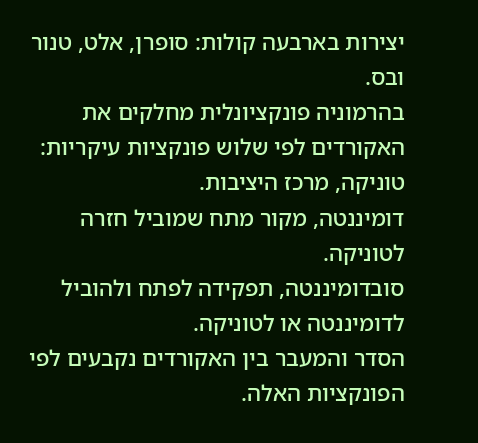יצירות בארבעה קולות: סופרן, אלט, טנור ובס.
בהרמוניה פונקציונלית מחלקים את האקורדים לפי שלוש פונקציות עיקריות:
טוניקה, מרכז היציבות.
דומיננטה, מקור מתח שמוביל חזרה לטוניקה.
סובדומיננטה, תפקידה לפתח ולהוביל לדומיננטה או לטוניקה.
הסדר והמעבר בין האקורדים נקבעים לפי הפונקציות האלה.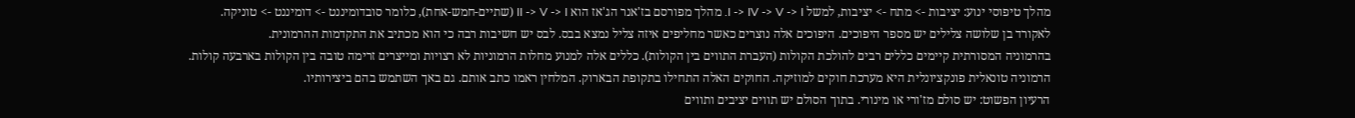מהלך טיפוסי ינוע: יציבות -> מתח -> יציבות, למשל I -> IV -> V -> I. מהלך מפורסם בז'אנר הג'אז הוא II -> V -> I (שתיים-חמש-אחת), כלומר סובדומיננט -> דומיננט -> טוניקה.
לאקורד בן שלושה צלילים יש מספר היפוכים. היפוכים אלה נוצרים כאשר מחליפים איזה צליל נמצא בבס. לבס יש חשיבות רבה כי הוא מכתיב את התקדמות ההרמונית.
בהרמוניה המסורתית קיימים כללים רבים להולכת הקולות (העברת התווים בין הקולות). כללים אלה למנוע מחלות הרמוניות לא רצויות ומייצרים זרימה טובה בין הקולות בארבעה קולות.
הרמוניה טונאלית פונקציונלית היא מערכת חוקים למוזיקה. החוקים האלה התחילו בתקופת הבארוק. המלחין ראמו כתב אותם. גם באך השתמש בהם ביצירותיו.
הרעיון הפשוט: יש סולם מז'ורי או מינורי. בתוך הסולם יש תווים יציבים ותווים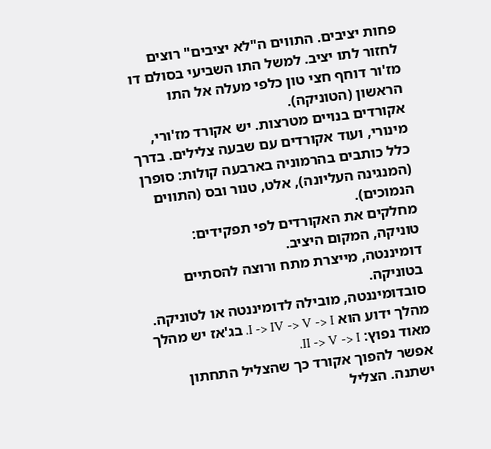פחות יציבים. התווים ה"לא יציבים" רוצים לחזור לתו יציב. למשל התו השביעי בסולם דו מז'ור דוחף חצי טון כלפי מעלה אל התו הראשון (הטוניקה).
אקורדים בנויים מטרצות. יש אקורד מז'ורי, מינורי, ועוד אקורדים עם שבעה צלילים. בדרך כלל כותבים בהרמוניה בארבעה קולות: סופרן (המנגינה העליונה), אלט, טנור ובס (התווים הנמוכים).
מחלקים את האקורדים לפי תפקידים:
טוניקה, המקום היציב.
דומיננטה, מייצרת מתח ורוצה להסתיים בטוניקה.
סובדומיננטה, מובילה לדומיננטה או לטוניקה.
מהלך ידוע הוא I -> IV -> V -> I. בג'אז יש מהלך מאוד נפוץ: II -> V -> I.
אפשר להפוך אקורד כך שהצליל התחתון ישתנה. הצליל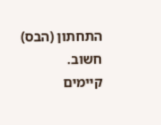התחתון (הבס) חשוב.
קיימים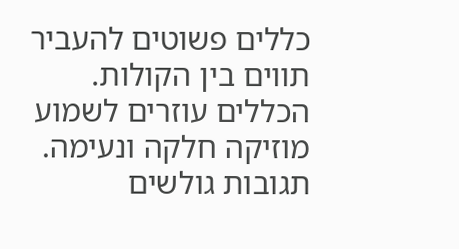כללים פשוטים להעביר תווים בין הקולות. הכללים עוזרים לשמוע מוזיקה חלקה ונעימה.
תגובות גולשים